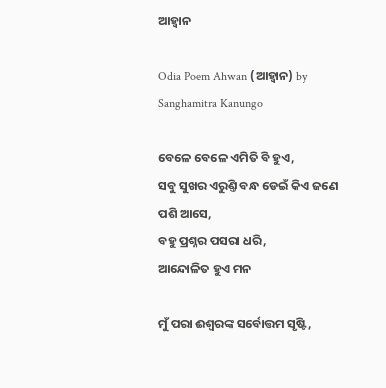ଆହ୍ୱାନ

Odia Poem Ahwan (ଆହ୍ୱାନ) by Sanghamitra Kanungo

ବେଳେ ବେଳେ ଏମିତି ବି ହୁଏ,
ସବୁ ସୁଖର ଏରୁଣ୍ତି ବନ୍ଧ ଡେଇଁ କିଏ ଜଣେ ପଶି ଆସେ,
ବହୁ ପ୍ରଶ୍ନର ପସରା ଧରି,
ଆନ୍ଦୋଳିତ ହୁଏ ମନ

ମୁଁ ପରା ଈଶ୍ୱରଙ୍କ ସର୍ବୋତ୍ତମ ସୃଷ୍ଟି,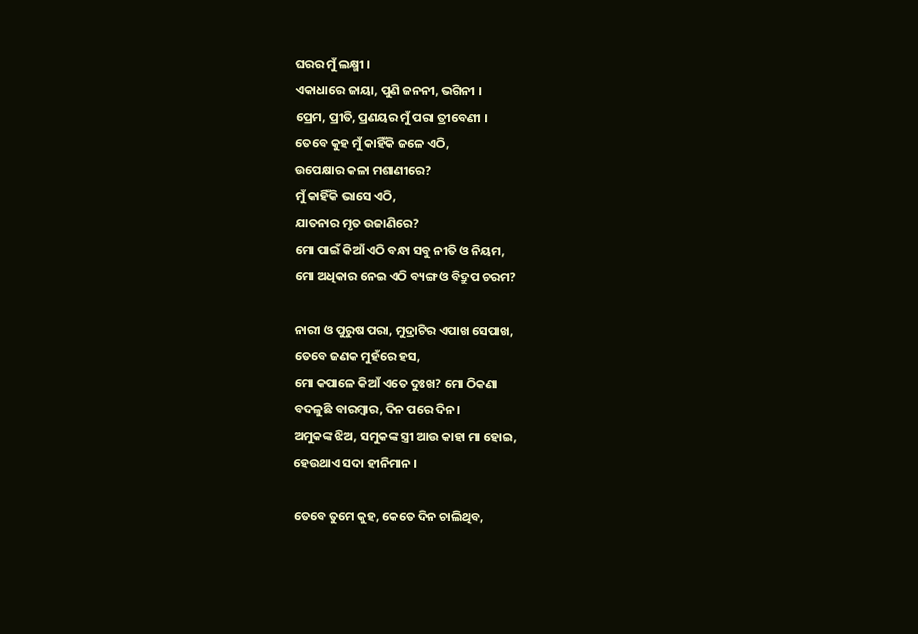ଘରର ମୁଁ ଲକ୍ଷ୍ମୀ ।
ଏକାଧାରେ ଜାୟା, ପୁଣି ଜନନୀ, ଭଗିନୀ ।
ପ୍ରେମ, ପ୍ରୀତି, ପ୍ରଣୟର ମୁଁ ପରା ତ୍ରୀବେଣୀ ।
ତେବେ କୁହ ମୁଁ କାହିଁକି ଜଳେ ଏଠି,
ଉପେକ୍ଷାର କଳା ମଶାଣୀରେ?
ମୁଁ କାହିଁକି ଭାସେ ଏଠି,
ଯାତନାର ମୃତ ଉଜାଣିରେ?
ମୋ ପାଇଁ କିଆଁ ଏଠି ବନ୍ଧା ସବୁ ନୀତି ଓ ନିୟମ,
ମୋ ଅଧିକାର ନେଇ ଏଠି ବ୍ୟଙ୍ଗ ଓ ବିଦ୍ରୁପ ଚରମ?

ନାରୀ ଓ ପୁରୁଷ ପରା, ମୁଦ୍ରାଟିର ଏପାଖ ସେପାଖ,
ତେବେ ଜଣକ ମୁହଁରେ ହସ,
ମୋ କପାଳେ କିଆଁ ଏତେ ଦୁଃଖ? ମୋ ଠିକଣା
ବଦଳୁଛି ବାରମ୍ବାର, ଦିନ ପରେ ଦିନ ।
ଅମୁକଙ୍କ ଝିଅ, ସମୁକଙ୍କ ସ୍ତ୍ରୀ ଆଉ କାହା ମା ହୋଇ,
ହେଉଥାଏ ସଦା ହୀନିମାନ ।

ତେବେ ତୁମେ କୁହ, କେତେ ଦିନ ଚାଲିଥିବ,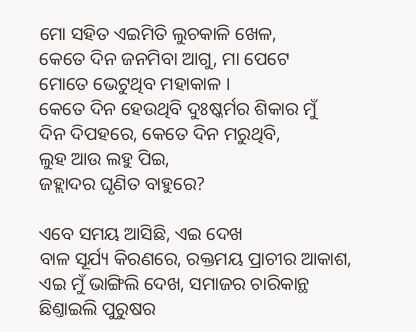ମୋ ସହିତ ଏଇମିତି ଲୁଚକାଳି ଖେଳ,
କେତେ ଦିନ ଜନମିବା ଆଗୁ, ମା ପେଟେ
ମୋତେ ଭେଟୁଥିବ ମହାକାଳ ।
କେତେ ଦିନ ହେଉଥିବି ଦୁଃଷ୍କର୍ମର ଶିକାର ମୁଁ
ଦିନ ଦିପହରେ, କେତେ ଦିନ ମରୁଥିବି,
ଲୁହ ଆଉ ଲହୁ ପିଇ,
ଜହ୍ଲାଦର ଘୃଣିତ ବାହୁରେ?

ଏବେ ସମୟ ଆସିଛି, ଏଇ ଦେଖ
ବାଳ ସୂର୍ଯ୍ୟ କିରଣରେ, ରକ୍ତମୟ ପ୍ରାଚୀର ଆକାଶ,
ଏଇ ମୁଁ ଭାଙ୍ଗିଲି ଦେଖ, ସମାଜର ଚାରିକାନ୍ଥ
ଛିଣ୍ତାଇଲି ପୁରୁଷର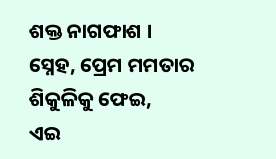ଶକ୍ତ ନାଗଫାଶ ।
ସ୍ନେହ, ପ୍ରେମ ମମତାର ଶିକୁଳିକୁ ଫେଇ,
ଏଇ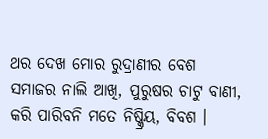ଥର ଦେଖ ମୋର ରୁଦ୍ରାଣୀର ବେଶ
ସମାଜର ନାଲି ଆଖି, ପୁରୁଷର ଚାଟୁ ବାଣୀ,
କରି ପାରିବନି ମତେ ନିଷ୍କ୍ରିୟ, ବିବଶ ।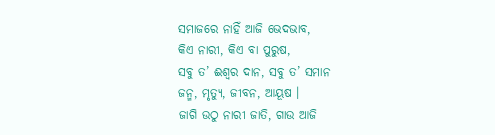ସମାଜରେ ନାହିଁ ଆଜି ଭେଦଭାବ,
କିଏ ନାରୀ, କିଏ ବା ପୁରୁଷ,
ସବୁ ତ’ ଈଶ୍ୱର ଦାନ, ସବୁ ତ’ ସମାନ
ଜନ୍ମ, ମୃତ୍ୟୁ, ଜୀବନ, ଆୟୂଷ ।
ଜାଗି ଉଠୁ ନାରୀ ଜାତି, ଗାଉ ଆଜି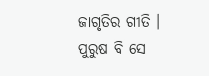ଜାଗୃତିର ଗୀତି ।
ପୁରୁଷ ବି ସେ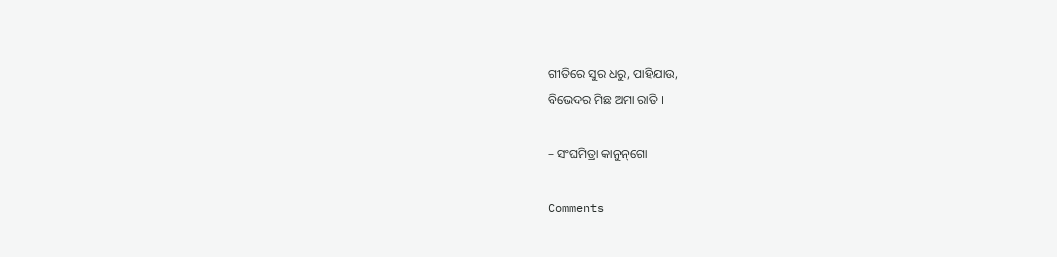ଗୀତିରେ ସୁର ଧରୁ, ପାହିଯାଉ,
ବିଭେଦର ମିଛ ଅମା ରାତି ।

– ସଂଘମିତ୍ରା କାନୁନ୍‌ଗୋ

Comments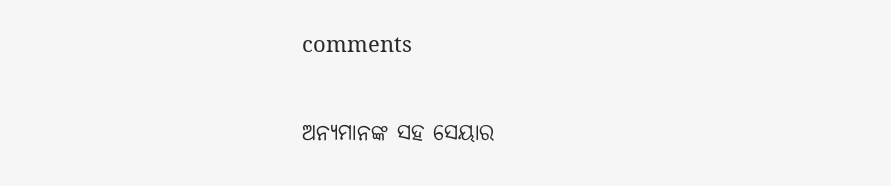comments

ଅନ୍ୟମାନଙ୍କ ସହ ସେୟାର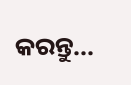କରନ୍ତୁ...